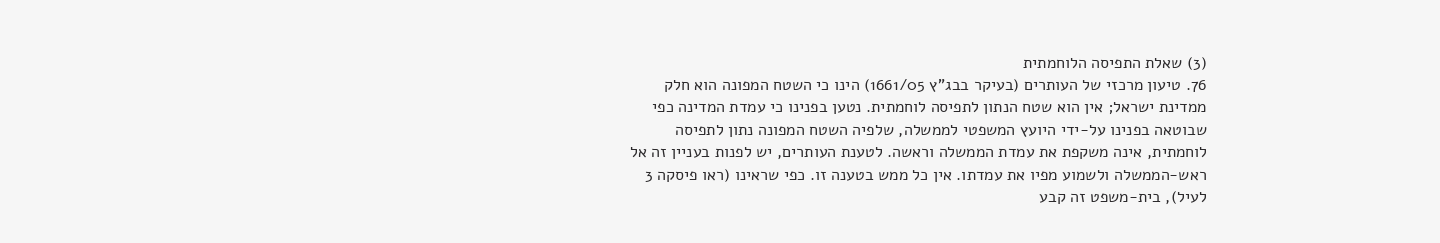(3) שאלת התפיסה הלוחמתית
76. טיעון מרכזי של העותרים (בעיקר בבג"ץ 1661/05) הינו כי השטח המפונה הוא חלק ממדינת ישראל; אין הוא שטח הנתון לתפיסה לוחמתית. נטען בפנינו כי עמדת המדינה כפי שבוטאה בפנינו על-ידי היועץ המשפטי לממשלה, שלפיה השטח המפונה נתון לתפיסה לוחמתית, אינה משקפת את עמדת הממשלה וראשה. לטענת העותרים, יש לפנות בעניין זה אל ראש-הממשלה ולשמוע מפיו את עמדתו. אין כל ממש בטענה זו. כפי שראינו (ראו פיסקה 3 לעיל), בית-משפט זה קבע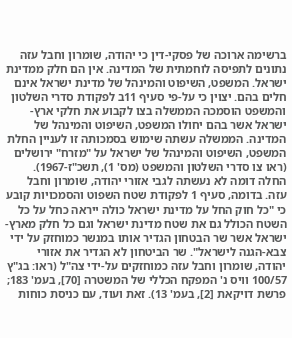ברשימה ארוכה של פסקי-דין כי יהודה, שומרון וחבל עזה נתונים לתפיסה לוחמתית של המדינה. אין הם חלק ממדינת ישראל. המשפט, השיפוט והמינהל של מדינת ישראל אינם חלים בהם. יצוין כי על-פי סעיף 11ב לפקודת סדרי השלטון והמשפט הוסמכה הממשלה בצו לקבוע את חלקי ארץ-ישראל אשר בהם יחולו המשפט, השיפוט והמינהל של המדינה. הממשלה עשתה שימוש בסמכותה זו לעניין החלת המשפט, השיפוט והמינהל של ישראל על "מזרח" ירושלים (ראו צו סדרי השלטון והמשפט (מס' 1), תשכ"ז-1967). החלה דומה לא נעשתה לגבי אזורי יהודה, שומרון וחבל עזה. בדומה, סעיף 1 לפקודת שטח השפוט והסמכויות קובע כי "כל חוק החל על מדינת ישראל כולה ייראה כחל על כל השטח הכולל גם את שטח מדינת ישראל וגם כל חלק מארץ-ישראל אשר שר הבטחון הגדיר אותו במנשר כמוחזק על ידי צבא-הגנה לישראל". שר הביטחון לא הגדיר את אזורי יהודה, שומרון וחבל עזה כמוחזקים על-ידי צה"ל (ראו: בג"ץ 100/57 וויס נ' המפקח הכללי של המשטרה [70], בעמ' 183; פרשת דויקאת [2], בעמ' 13). זאת ועוד, עם כניסת כוחות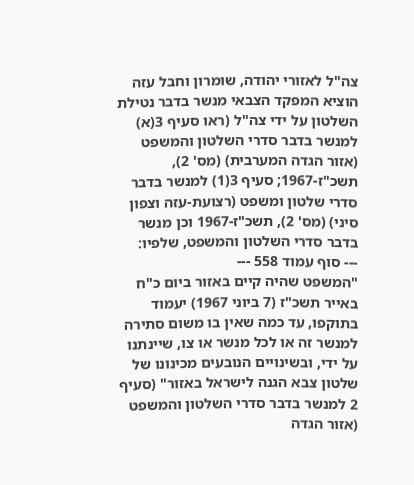צה"ל לאזורי יהודה, שומרון וחבל עזה הוציא המפקד הצבאי מנשר בדבר נטילת השלטון על ידי צה"ל (ראו סעיף 3(א) למנשר בדבר סדרי השלטון והמשפט (אזור הגדה המערבית) (מס' 2), תשכ"ז-1967; סעיף 3(1) למנשר בדבר סדרי שלטון ומשפט (רצועת-עזה וצפון סיני) (מס' 2), תשכ"ז-1967 וכן מנשר בדבר סדרי השלטון והמשפט, שלפיו:
--- סוף עמוד 558 ---
"המשפט שהיה קיים באזור ביום כ"ח באייר תשכ"ז (7 ביוני 1967) יעמוד בתוקפו, עד כמה שאין בו משום סתירה למנשר זה או לכל מנשר או צו, שיינתנו על ידי, ובשינויים הנובעים מכינונו של שלטון צבא הגנה לישראל באזור" (סעיף 2 למנשר בדבר סדרי השלטון והמשפט (אזור הגדה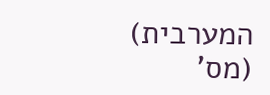המערבית) (מס'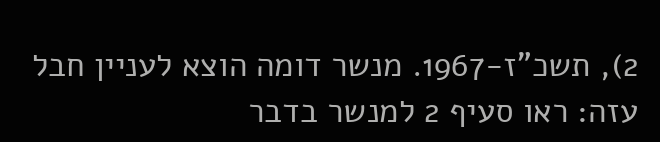2), תשכ"ז-1967. מנשר דומה הוצא לעניין חבל עזה: ראו סעיף 2 למנשר בדבר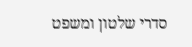סדרי שלטון ומשפט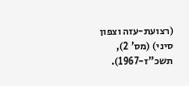(רצועת-עזה וצפון סיני) (מס' 2), תשכ"ז-1967).